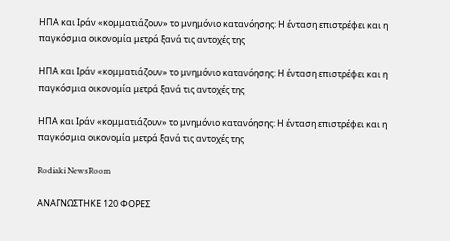ΗΠΑ και Ιράν «κομματιάζουν» το μνημόνιο κατανόησης: Η ένταση επιστρέφει και η παγκόσμια οικονομία μετρά ξανά τις αντοχές της

ΗΠΑ και Ιράν «κομματιάζουν» το μνημόνιο κατανόησης: Η ένταση επιστρέφει και η παγκόσμια οικονομία μετρά ξανά τις αντοχές της

ΗΠΑ και Ιράν «κομματιάζουν» το μνημόνιο κατανόησης: Η ένταση επιστρέφει και η παγκόσμια οικονομία μετρά ξανά τις αντοχές της

Rodiaki NewsRoom

ΑΝΑΓΝΩΣΤΗΚΕ 120 ΦΟΡΕΣ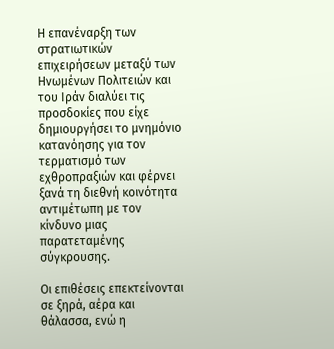Η επανέναρξη των στρατιωτικών επιχειρήσεων μεταξύ των Ηνωμένων Πολιτειών και του Ιράν διαλύει τις προσδοκίες που είχε δημιουργήσει το μνημόνιο κατανόησης για τον τερματισμό των εχθροπραξιών και φέρνει ξανά τη διεθνή κοινότητα αντιμέτωπη με τον κίνδυνο μιας παρατεταμένης σύγκρουσης.

Οι επιθέσεις επεκτείνονται σε ξηρά, αέρα και θάλασσα, ενώ η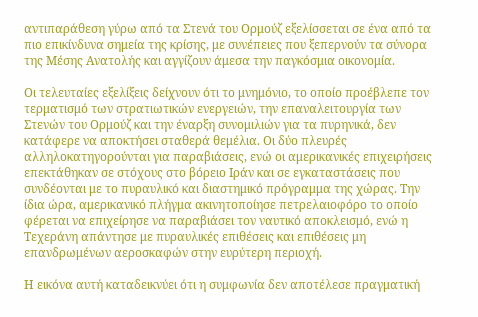αντιπαράθεση γύρω από τα Στενά του Ορμούζ εξελίσσεται σε ένα από τα πιο επικίνδυνα σημεία της κρίσης, με συνέπειες που ξεπερνούν τα σύνορα της Μέσης Ανατολής και αγγίζουν άμεσα την παγκόσμια οικονομία.

Οι τελευταίες εξελίξεις δείχνουν ότι το μνημόνιο, το οποίο προέβλεπε τον τερματισμό των στρατιωτικών ενεργειών, την επαναλειτουργία των Στενών του Ορμούζ και την έναρξη συνομιλιών για τα πυρηνικά, δεν κατάφερε να αποκτήσει σταθερά θεμέλια. Οι δύο πλευρές αλληλοκατηγορούνται για παραβιάσεις, ενώ οι αμερικανικές επιχειρήσεις επεκτάθηκαν σε στόχους στο βόρειο Ιράν και σε εγκαταστάσεις που συνδέονται με το πυραυλικό και διαστημικό πρόγραμμα της χώρας. Την ίδια ώρα, αμερικανικό πλήγμα ακινητοποίησε πετρελαιοφόρο το οποίο φέρεται να επιχείρησε να παραβιάσει τον ναυτικό αποκλεισμό, ενώ η Τεχεράνη απάντησε με πυραυλικές επιθέσεις και επιθέσεις μη επανδρωμένων αεροσκαφών στην ευρύτερη περιοχή.

Η εικόνα αυτή καταδεικνύει ότι η συμφωνία δεν αποτέλεσε πραγματική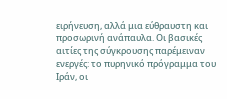ειρήνευση, αλλά μια εύθραυστη και προσωρινή ανάπαυλα. Οι βασικές αιτίες της σύγκρουσης παρέμειναν ενεργές: το πυρηνικό πρόγραμμα του Ιράν, οι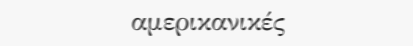αμερικανικές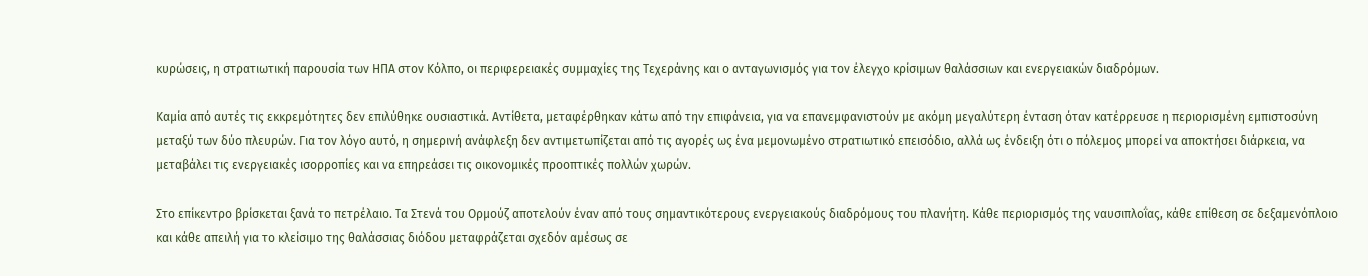κυρώσεις, η στρατιωτική παρουσία των ΗΠΑ στον Κόλπο, οι περιφερειακές συμμαχίες της Τεχεράνης και ο ανταγωνισμός για τον έλεγχο κρίσιμων θαλάσσιων και ενεργειακών διαδρόμων.

Καμία από αυτές τις εκκρεμότητες δεν επιλύθηκε ουσιαστικά. Αντίθετα, μεταφέρθηκαν κάτω από την επιφάνεια, για να επανεμφανιστούν με ακόμη μεγαλύτερη ένταση όταν κατέρρευσε η περιορισμένη εμπιστοσύνη μεταξύ των δύο πλευρών. Για τον λόγο αυτό, η σημερινή ανάφλεξη δεν αντιμετωπίζεται από τις αγορές ως ένα μεμονωμένο στρατιωτικό επεισόδιο, αλλά ως ένδειξη ότι ο πόλεμος μπορεί να αποκτήσει διάρκεια, να μεταβάλει τις ενεργειακές ισορροπίες και να επηρεάσει τις οικονομικές προοπτικές πολλών χωρών.

Στο επίκεντρο βρίσκεται ξανά το πετρέλαιο. Τα Στενά του Ορμούζ αποτελούν έναν από τους σημαντικότερους ενεργειακούς διαδρόμους του πλανήτη. Κάθε περιορισμός της ναυσιπλοΐας, κάθε επίθεση σε δεξαμενόπλοιο και κάθε απειλή για το κλείσιμο της θαλάσσιας διόδου μεταφράζεται σχεδόν αμέσως σε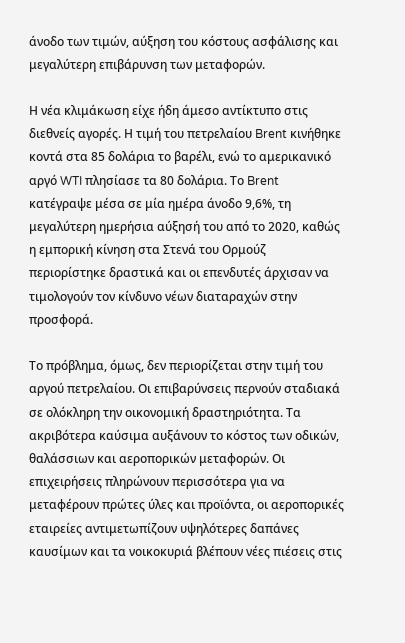άνοδο των τιμών, αύξηση του κόστους ασφάλισης και μεγαλύτερη επιβάρυνση των μεταφορών.

Η νέα κλιμάκωση είχε ήδη άμεσο αντίκτυπο στις διεθνείς αγορές. Η τιμή του πετρελαίου Brent κινήθηκε κοντά στα 85 δολάρια το βαρέλι, ενώ το αμερικανικό αργό WTI πλησίασε τα 80 δολάρια. Το Brent κατέγραψε μέσα σε μία ημέρα άνοδο 9,6%, τη μεγαλύτερη ημερήσια αύξησή του από το 2020, καθώς η εμπορική κίνηση στα Στενά του Ορμούζ περιορίστηκε δραστικά και οι επενδυτές άρχισαν να τιμολογούν τον κίνδυνο νέων διαταραχών στην προσφορά.

Το πρόβλημα, όμως, δεν περιορίζεται στην τιμή του αργού πετρελαίου. Οι επιβαρύνσεις περνούν σταδιακά σε ολόκληρη την οικονομική δραστηριότητα. Τα ακριβότερα καύσιμα αυξάνουν το κόστος των οδικών, θαλάσσιων και αεροπορικών μεταφορών. Οι επιχειρήσεις πληρώνουν περισσότερα για να μεταφέρουν πρώτες ύλες και προϊόντα, οι αεροπορικές εταιρείες αντιμετωπίζουν υψηλότερες δαπάνες καυσίμων και τα νοικοκυριά βλέπουν νέες πιέσεις στις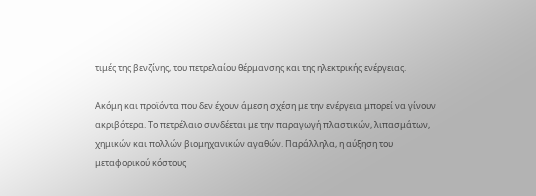τιμές της βενζίνης, του πετρελαίου θέρμανσης και της ηλεκτρικής ενέργειας.

Ακόμη και προϊόντα που δεν έχουν άμεση σχέση με την ενέργεια μπορεί να γίνουν ακριβότερα. Το πετρέλαιο συνδέεται με την παραγωγή πλαστικών, λιπασμάτων, χημικών και πολλών βιομηχανικών αγαθών. Παράλληλα, η αύξηση του μεταφορικού κόστους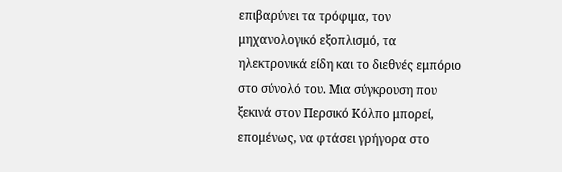επιβαρύνει τα τρόφιμα, τον μηχανολογικό εξοπλισμό, τα ηλεκτρονικά είδη και το διεθνές εμπόριο στο σύνολό του. Μια σύγκρουση που ξεκινά στον Περσικό Κόλπο μπορεί, επομένως, να φτάσει γρήγορα στο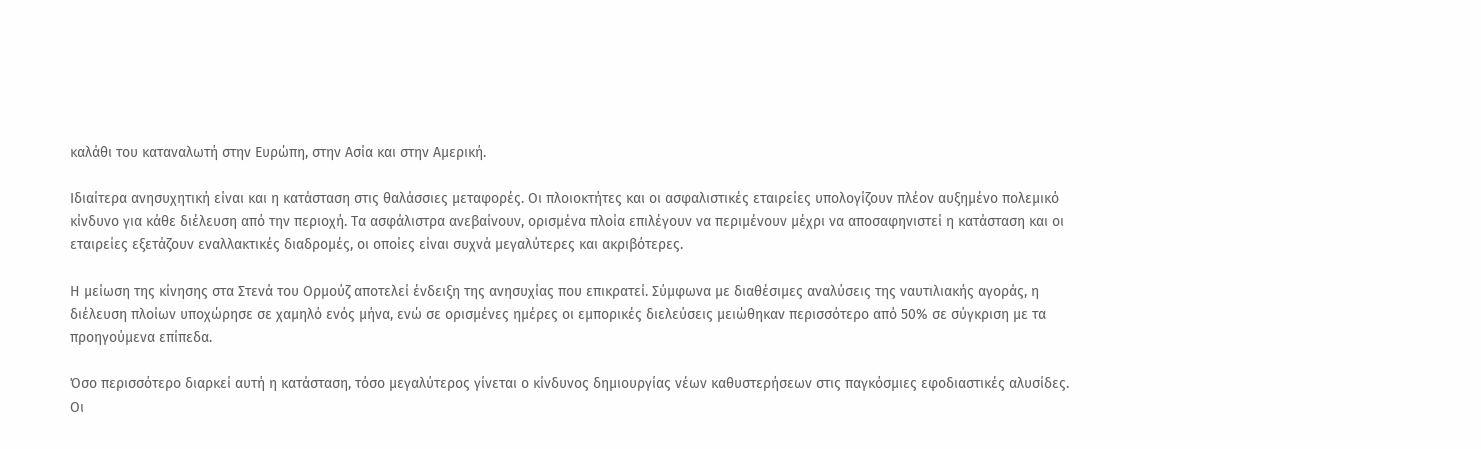καλάθι του καταναλωτή στην Ευρώπη, στην Ασία και στην Αμερική.

Ιδιαίτερα ανησυχητική είναι και η κατάσταση στις θαλάσσιες μεταφορές. Οι πλοιοκτήτες και οι ασφαλιστικές εταιρείες υπολογίζουν πλέον αυξημένο πολεμικό κίνδυνο για κάθε διέλευση από την περιοχή. Τα ασφάλιστρα ανεβαίνουν, ορισμένα πλοία επιλέγουν να περιμένουν μέχρι να αποσαφηνιστεί η κατάσταση και οι εταιρείες εξετάζουν εναλλακτικές διαδρομές, οι οποίες είναι συχνά μεγαλύτερες και ακριβότερες.

Η μείωση της κίνησης στα Στενά του Ορμούζ αποτελεί ένδειξη της ανησυχίας που επικρατεί. Σύμφωνα με διαθέσιμες αναλύσεις της ναυτιλιακής αγοράς, η διέλευση πλοίων υποχώρησε σε χαμηλό ενός μήνα, ενώ σε ορισμένες ημέρες οι εμπορικές διελεύσεις μειώθηκαν περισσότερο από 50% σε σύγκριση με τα προηγούμενα επίπεδα.

Όσο περισσότερο διαρκεί αυτή η κατάσταση, τόσο μεγαλύτερος γίνεται ο κίνδυνος δημιουργίας νέων καθυστερήσεων στις παγκόσμιες εφοδιαστικές αλυσίδες. Οι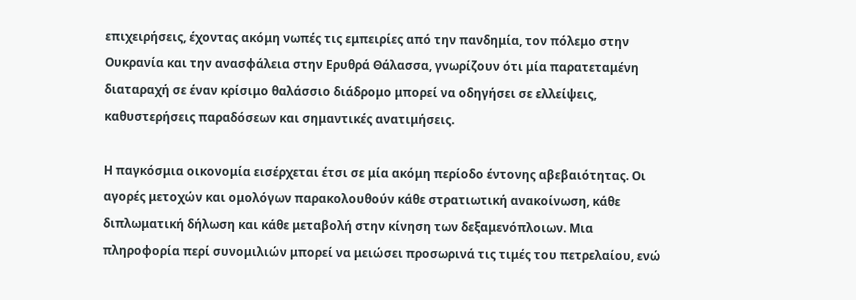επιχειρήσεις, έχοντας ακόμη νωπές τις εμπειρίες από την πανδημία, τον πόλεμο στην Ουκρανία και την ανασφάλεια στην Ερυθρά Θάλασσα, γνωρίζουν ότι μία παρατεταμένη διαταραχή σε έναν κρίσιμο θαλάσσιο διάδρομο μπορεί να οδηγήσει σε ελλείψεις, καθυστερήσεις παραδόσεων και σημαντικές ανατιμήσεις.

Η παγκόσμια οικονομία εισέρχεται έτσι σε μία ακόμη περίοδο έντονης αβεβαιότητας. Οι αγορές μετοχών και ομολόγων παρακολουθούν κάθε στρατιωτική ανακοίνωση, κάθε διπλωματική δήλωση και κάθε μεταβολή στην κίνηση των δεξαμενόπλοιων. Μια πληροφορία περί συνομιλιών μπορεί να μειώσει προσωρινά τις τιμές του πετρελαίου, ενώ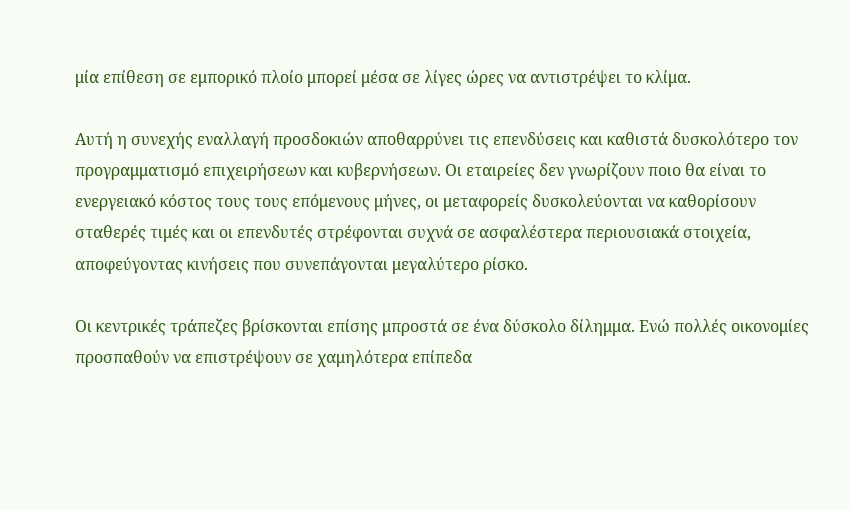μία επίθεση σε εμπορικό πλοίο μπορεί μέσα σε λίγες ώρες να αντιστρέψει το κλίμα.

Αυτή η συνεχής εναλλαγή προσδοκιών αποθαρρύνει τις επενδύσεις και καθιστά δυσκολότερο τον προγραμματισμό επιχειρήσεων και κυβερνήσεων. Οι εταιρείες δεν γνωρίζουν ποιο θα είναι το ενεργειακό κόστος τους τους επόμενους μήνες, οι μεταφορείς δυσκολεύονται να καθορίσουν σταθερές τιμές και οι επενδυτές στρέφονται συχνά σε ασφαλέστερα περιουσιακά στοιχεία, αποφεύγοντας κινήσεις που συνεπάγονται μεγαλύτερο ρίσκο.

Οι κεντρικές τράπεζες βρίσκονται επίσης μπροστά σε ένα δύσκολο δίλημμα. Ενώ πολλές οικονομίες προσπαθούν να επιστρέψουν σε χαμηλότερα επίπεδα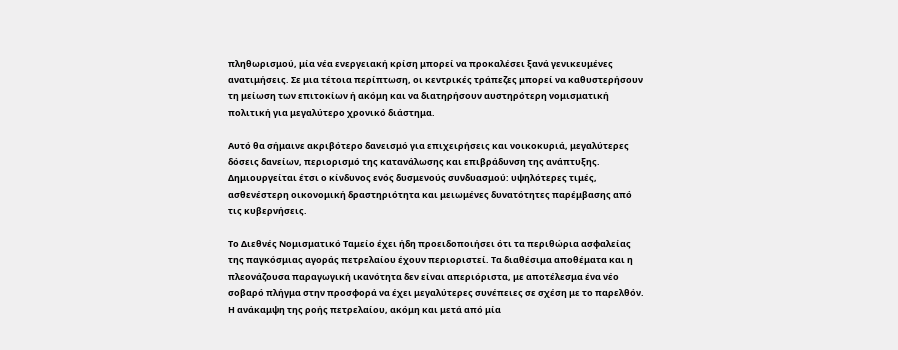πληθωρισμού, μία νέα ενεργειακή κρίση μπορεί να προκαλέσει ξανά γενικευμένες ανατιμήσεις. Σε μια τέτοια περίπτωση, οι κεντρικές τράπεζες μπορεί να καθυστερήσουν τη μείωση των επιτοκίων ή ακόμη και να διατηρήσουν αυστηρότερη νομισματική πολιτική για μεγαλύτερο χρονικό διάστημα.

Αυτό θα σήμαινε ακριβότερο δανεισμό για επιχειρήσεις και νοικοκυριά, μεγαλύτερες δόσεις δανείων, περιορισμό της κατανάλωσης και επιβράδυνση της ανάπτυξης. Δημιουργείται έτσι ο κίνδυνος ενός δυσμενούς συνδυασμού: υψηλότερες τιμές, ασθενέστερη οικονομική δραστηριότητα και μειωμένες δυνατότητες παρέμβασης από τις κυβερνήσεις.

Το Διεθνές Νομισματικό Ταμείο έχει ήδη προειδοποιήσει ότι τα περιθώρια ασφαλείας της παγκόσμιας αγοράς πετρελαίου έχουν περιοριστεί. Τα διαθέσιμα αποθέματα και η πλεονάζουσα παραγωγική ικανότητα δεν είναι απεριόριστα, με αποτέλεσμα ένα νέο σοβαρό πλήγμα στην προσφορά να έχει μεγαλύτερες συνέπειες σε σχέση με το παρελθόν. Η ανάκαμψη της ροής πετρελαίου, ακόμη και μετά από μία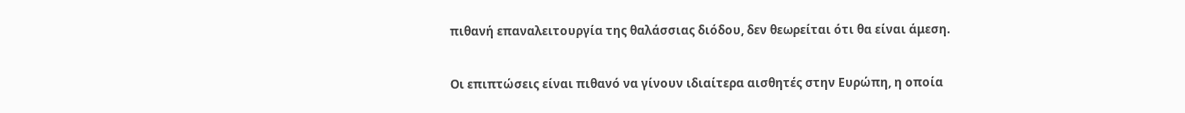πιθανή επαναλειτουργία της θαλάσσιας διόδου, δεν θεωρείται ότι θα είναι άμεση.

Οι επιπτώσεις είναι πιθανό να γίνουν ιδιαίτερα αισθητές στην Ευρώπη, η οποία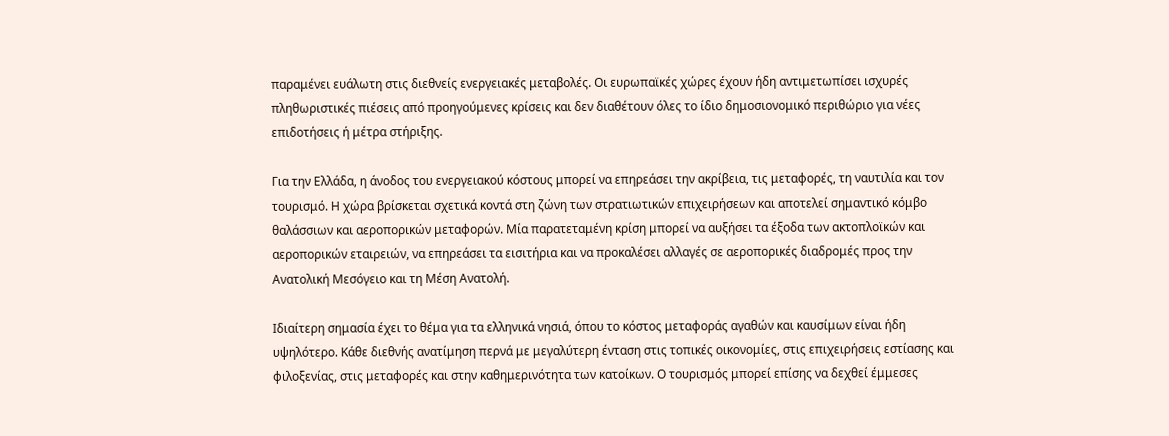παραμένει ευάλωτη στις διεθνείς ενεργειακές μεταβολές. Οι ευρωπαϊκές χώρες έχουν ήδη αντιμετωπίσει ισχυρές πληθωριστικές πιέσεις από προηγούμενες κρίσεις και δεν διαθέτουν όλες το ίδιο δημοσιονομικό περιθώριο για νέες επιδοτήσεις ή μέτρα στήριξης.

Για την Ελλάδα, η άνοδος του ενεργειακού κόστους μπορεί να επηρεάσει την ακρίβεια, τις μεταφορές, τη ναυτιλία και τον τουρισμό. Η χώρα βρίσκεται σχετικά κοντά στη ζώνη των στρατιωτικών επιχειρήσεων και αποτελεί σημαντικό κόμβο θαλάσσιων και αεροπορικών μεταφορών. Μία παρατεταμένη κρίση μπορεί να αυξήσει τα έξοδα των ακτοπλοϊκών και αεροπορικών εταιρειών, να επηρεάσει τα εισιτήρια και να προκαλέσει αλλαγές σε αεροπορικές διαδρομές προς την Ανατολική Μεσόγειο και τη Μέση Ανατολή.

Ιδιαίτερη σημασία έχει το θέμα για τα ελληνικά νησιά, όπου το κόστος μεταφοράς αγαθών και καυσίμων είναι ήδη υψηλότερο. Κάθε διεθνής ανατίμηση περνά με μεγαλύτερη ένταση στις τοπικές οικονομίες, στις επιχειρήσεις εστίασης και φιλοξενίας, στις μεταφορές και στην καθημερινότητα των κατοίκων. Ο τουρισμός μπορεί επίσης να δεχθεί έμμεσες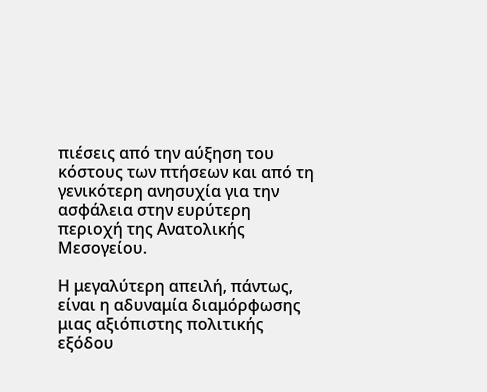πιέσεις από την αύξηση του κόστους των πτήσεων και από τη γενικότερη ανησυχία για την ασφάλεια στην ευρύτερη περιοχή της Ανατολικής Μεσογείου.

Η μεγαλύτερη απειλή, πάντως, είναι η αδυναμία διαμόρφωσης μιας αξιόπιστης πολιτικής εξόδου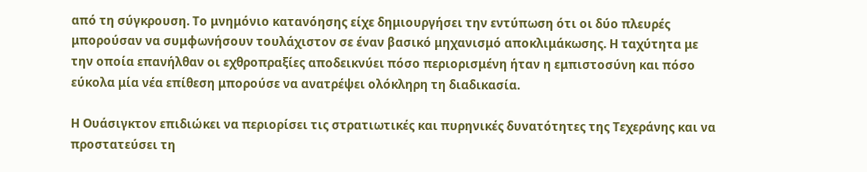από τη σύγκρουση. Το μνημόνιο κατανόησης είχε δημιουργήσει την εντύπωση ότι οι δύο πλευρές μπορούσαν να συμφωνήσουν τουλάχιστον σε έναν βασικό μηχανισμό αποκλιμάκωσης. Η ταχύτητα με την οποία επανήλθαν οι εχθροπραξίες αποδεικνύει πόσο περιορισμένη ήταν η εμπιστοσύνη και πόσο εύκολα μία νέα επίθεση μπορούσε να ανατρέψει ολόκληρη τη διαδικασία.

Η Ουάσιγκτον επιδιώκει να περιορίσει τις στρατιωτικές και πυρηνικές δυνατότητες της Τεχεράνης και να προστατεύσει τη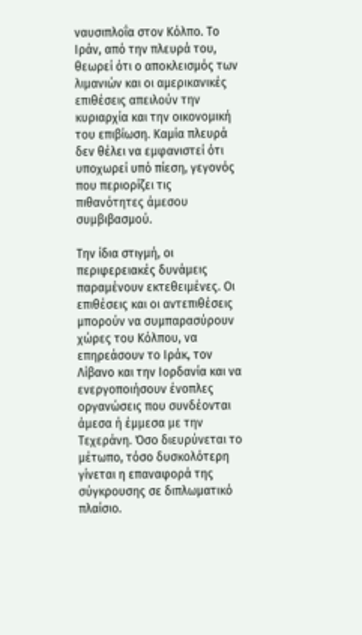ναυσιπλοΐα στον Κόλπο. Το Ιράν, από την πλευρά του, θεωρεί ότι ο αποκλεισμός των λιμανιών και οι αμερικανικές επιθέσεις απειλούν την κυριαρχία και την οικονομική του επιβίωση. Καμία πλευρά δεν θέλει να εμφανιστεί ότι υποχωρεί υπό πίεση, γεγονός που περιορίζει τις πιθανότητες άμεσου συμβιβασμού.

Την ίδια στιγμή, οι περιφερειακές δυνάμεις παραμένουν εκτεθειμένες. Οι επιθέσεις και οι αντεπιθέσεις μπορούν να συμπαρασύρουν χώρες του Κόλπου, να επηρεάσουν το Ιράκ, τον Λίβανο και την Ιορδανία και να ενεργοποιήσουν ένοπλες οργανώσεις που συνδέονται άμεσα ή έμμεσα με την Τεχεράνη. Όσο διευρύνεται το μέτωπο, τόσο δυσκολότερη γίνεται η επαναφορά της σύγκρουσης σε διπλωματικό πλαίσιο.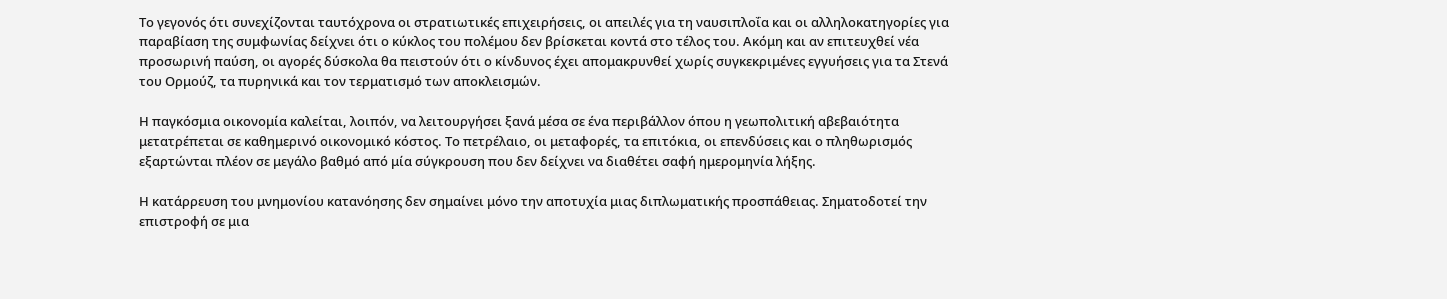Το γεγονός ότι συνεχίζονται ταυτόχρονα οι στρατιωτικές επιχειρήσεις, οι απειλές για τη ναυσιπλοΐα και οι αλληλοκατηγορίες για παραβίαση της συμφωνίας δείχνει ότι ο κύκλος του πολέμου δεν βρίσκεται κοντά στο τέλος του. Ακόμη και αν επιτευχθεί νέα προσωρινή παύση, οι αγορές δύσκολα θα πειστούν ότι ο κίνδυνος έχει απομακρυνθεί χωρίς συγκεκριμένες εγγυήσεις για τα Στενά του Ορμούζ, τα πυρηνικά και τον τερματισμό των αποκλεισμών.

Η παγκόσμια οικονομία καλείται, λοιπόν, να λειτουργήσει ξανά μέσα σε ένα περιβάλλον όπου η γεωπολιτική αβεβαιότητα μετατρέπεται σε καθημερινό οικονομικό κόστος. Το πετρέλαιο, οι μεταφορές, τα επιτόκια, οι επενδύσεις και ο πληθωρισμός εξαρτώνται πλέον σε μεγάλο βαθμό από μία σύγκρουση που δεν δείχνει να διαθέτει σαφή ημερομηνία λήξης.

Η κατάρρευση του μνημονίου κατανόησης δεν σημαίνει μόνο την αποτυχία μιας διπλωματικής προσπάθειας. Σηματοδοτεί την επιστροφή σε μια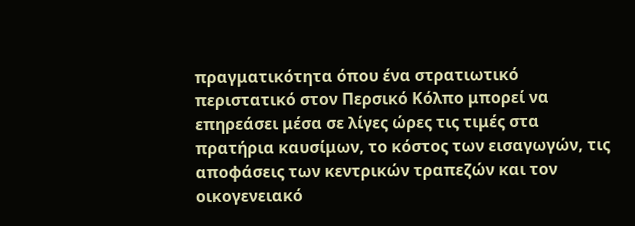πραγματικότητα όπου ένα στρατιωτικό περιστατικό στον Περσικό Κόλπο μπορεί να επηρεάσει μέσα σε λίγες ώρες τις τιμές στα πρατήρια καυσίμων, το κόστος των εισαγωγών, τις αποφάσεις των κεντρικών τραπεζών και τον οικογενειακό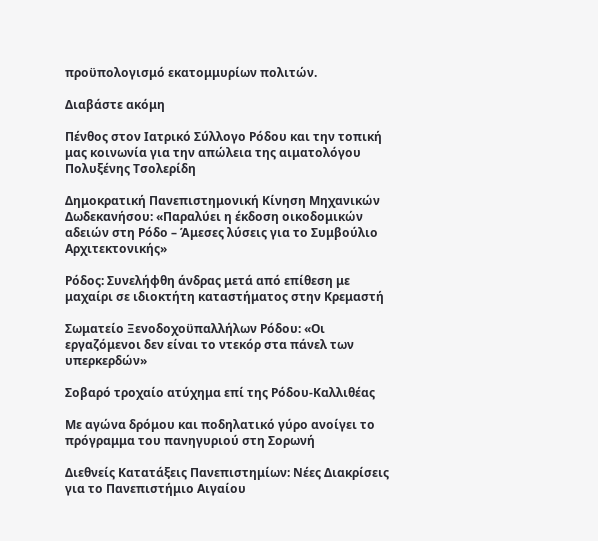προϋπολογισμό εκατομμυρίων πολιτών.

Διαβάστε ακόμη

Πένθος στον Ιατρικό Σύλλογο Ρόδου και την τοπική μας κοινωνία για την απώλεια της αιματολόγου Πολυξένης Τσολερίδη

Δημοκρατική Πανεπιστημονική Κίνηση Μηχανικών Δωδεκανήσου: «Παραλύει η έκδοση οικοδομικών αδειών στη Ρόδο – Άμεσες λύσεις για το Συμβούλιο Αρχιτεκτονικής»

Ρόδος: Συνελήφθη άνδρας μετά από επίθεση με μαχαίρι σε ιδιοκτήτη καταστήματος στην Κρεμαστή

Σωματείο Ξενοδοχοϋπαλλήλων Ρόδου: «Οι εργαζόμενοι δεν είναι το ντεκόρ στα πάνελ των υπερκερδών»

Σοβαρό τροχαίο ατύχημα επί της Ρόδου-Καλλιθέας

Με αγώνα δρόμου και ποδηλατικό γύρο ανοίγει το πρόγραμμα του πανηγυριού στη Σορωνή

Διεθνείς Κατατάξεις Πανεπιστημίων: Νέες Διακρίσεις για το Πανεπιστήμιο Αιγαίου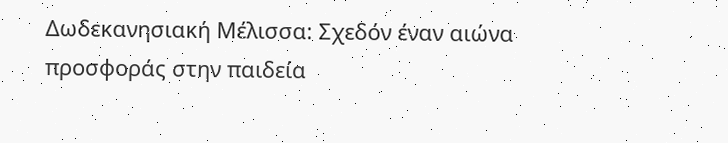Δωδεκανησιακή Μέλισσα: Σχεδόν έναν αιώνα προσφοράς στην παιδεία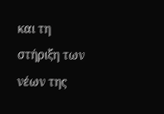και τη στήριξη των νέων της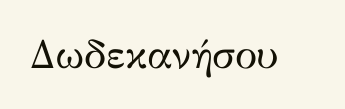Δωδεκανήσου